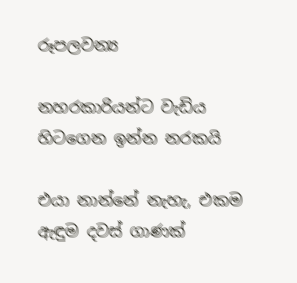රූපලවන්‍ය

නහරකාරියන්ට වැඩිය හිටගෙන ඉන්න නරකයි

එයා නාන්නේ නැහැ, එකම ඇඳුම දවස් ගාණක්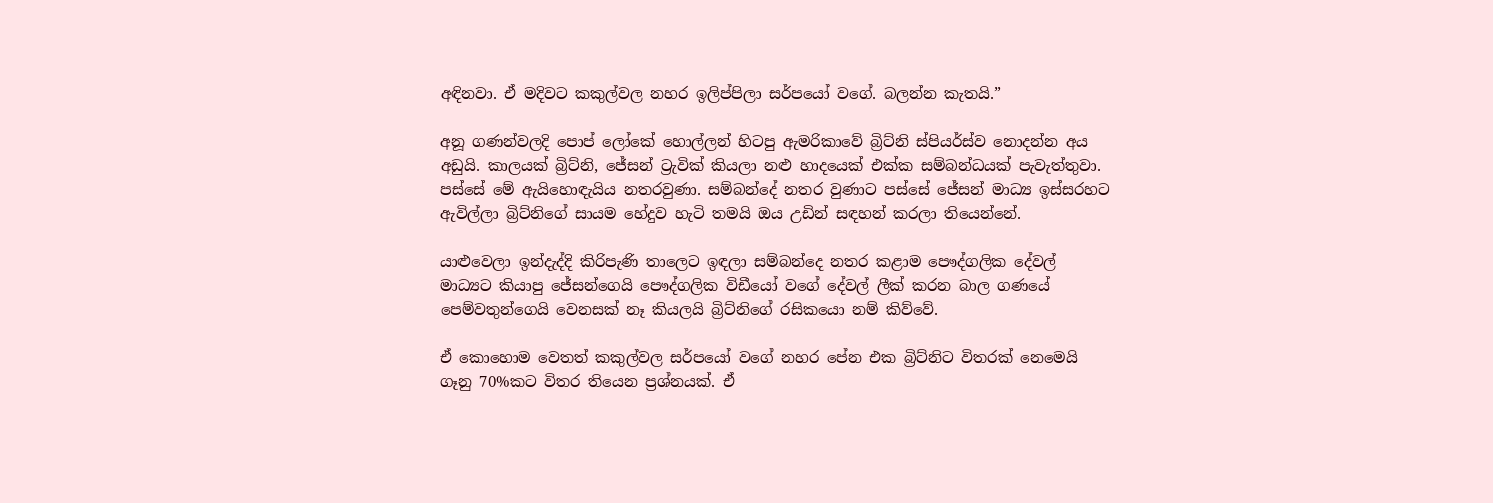අඳිනවා. ඒ මදිවට කකුල්වල නහර ඉලිප්පිලා සර්පයෝ වගේ. බලන්න කැතයි.”

අනූ ගණන්වලදි පොප් ලෝකේ හොල්ලන් හිටපු ඇමරිකාවේ බ්‍රිට්නි ස්පියර්ස්ව නොදන්න අය අඩුයි. කාලයක් බ්‍රිට්නි, ජේසන් ට්‍රැවික් කියලා නළු හාදයෙක් එක්ක සම්බන්ධයක් පැවැත්තුවා. පස්සේ මේ ඇයිහොඳැයිය නතරවුණා. සම්බන්දේ නතර වුණාට පස්සේ ජේසන් මාධ්‍ය ඉස්සරහට ඇවිල්ලා බ්‍රිට්නිගේ සායම හේදුව හැටි තමයි ඔය උඩින් සඳහන් කරලා තියෙන්නේ.

යාළුවෙලා ඉන්දැද්දි කිරිපැණි තාලෙට ඉඳලා සම්බන්දෙ නතර කළාම පෞද්ගලික දේවල් මාධ්‍යට කියාපු ජේසන්ගෙයි පෞද්ගලික විඩීයෝ වගේ දේවල් ලීක් කරන බාල ගණයේ පෙම්වතුන්ගෙයි වෙනසක් නෑ කියලයි බ්‍රිට්නිගේ රසිකයො නම් කිව්වේ.

ඒ කොහොම වෙතත් කකුල්වල සර්පයෝ වගේ නහර පේන එක බ්‍රිට්නිට විතරක් නෙමෙයි ගෑනු 70%කට විතර තියෙන ප්‍රශ්නයක්. ඒ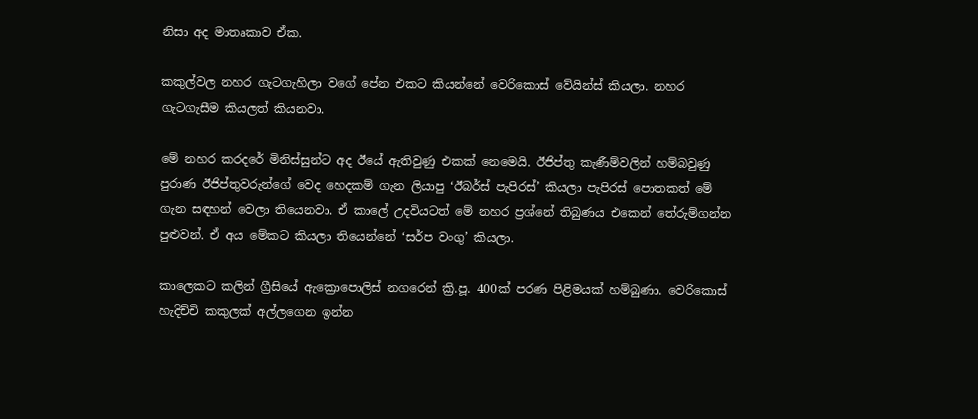නිසා අද මාතෘකාව ඒක.

කකුල්වල නහර ගැටගැහිලා වගේ පේන එකට කියන්නේ වෙරිකොස් වේයින්ස් කියලා. නහර ගැටගැසීම කියලත් කියනවා.

මේ නහර කරදරේ මිනිස්සුන්ට අද ඊයේ ඇතිවුණු එකක් නෙමෙයි. ඊජිප්තු කැණීම්වලින් හම්බවුණු පුරාණ ඊජිප්තුවරුන්ගේ වෙද හෙදකම් ගැන ලියාපු ‘ඊබර්ස් පැපිරස්’ කියලා පැපිරස් පොතකත් මේ ගැන සඳහන් වෙලා තියෙනවා. ඒ කාලේ උදවියටත් මේ නහර ප්‍රශ්නේ තිබුණය එකෙන් තේරුම්ගන්න පුළුවන්. ඒ අය මේකට කියලා තියෙන්නේ ‘සර්ප වංගු’ කියලා.

කාලෙකට කලින් ග්‍රීසියේ ඇක්‍රොපොලිස් නගරෙන් ක්‍රි.පූ. 400ක් පරණ පිළිමයක් හම්බුණා. වෙරිකොස් හැදිච්චි කකුලක් අල්ලගෙන ඉන්න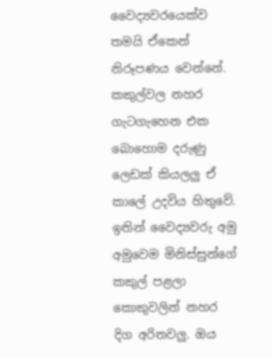වෛද්‍යවරයෙක්ව තමයි ඒකෙන් නිරූපණය වෙන්නේ. කකුල්වල නහර ගැටගැහෙන එක බොහොම දරුණු ලෙඩක් කියලලු ඒ කාලේ උදවිය හිතුවේ. ඉතින් වෛද්‍යවරු අමු අමුවෙම මිනිස්සුන්ගේ කකුල් පළලා කොකුවලින් නහර දිග අරිනවලු. ඔය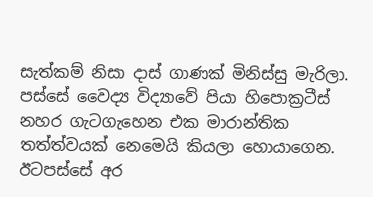සැත්කම් නිසා දාස් ගාණක් මිනිස්සු මැරිලා. පස්සේ වෛද්‍ය විද්‍යාවේ පියා හිපොක්‍රටීස් නහර ගැටගැහෙන එක මාරාන්තික තත්ත්වයක් නෙමෙයි කියලා හොයාගෙන. ඊටපස්සේ අර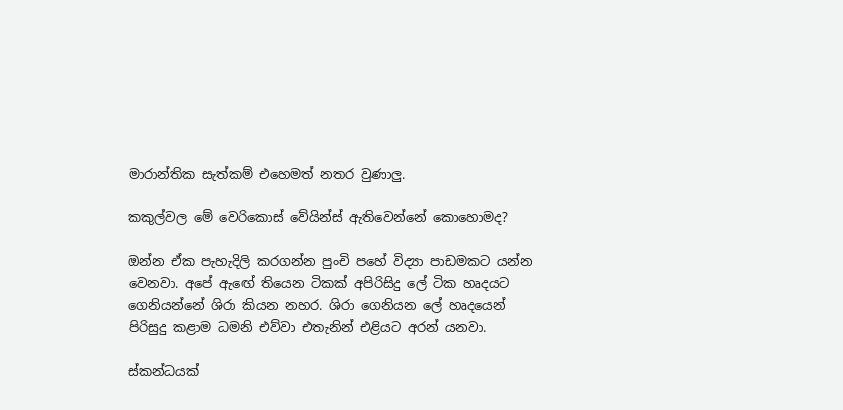මාරාන්තික සැත්කම් එහෙමත් නතර වුණාලු.

කකුල්වල මේ වෙරිකොස් වේයින්ස් ඇතිවෙන්නේ කොහොමද?

ඔන්න ඒක පැහැදිලි කරගන්න පුංචි පහේ විද්‍යා පාඩමකට යන්න වෙනවා. අපේ ඇඟේ තියෙන ටිකක් අපිරිසිදු ලේ ටික හෘදයට ගෙනියන්නේ ශිරා කියන නහර. ශිරා ගෙනියන ලේ හෘදයෙන් පිරිසුදු කළාම ධමනි එව්වා එතැනින් එළියට අරන් යනවා.

ස්කන්ධයක්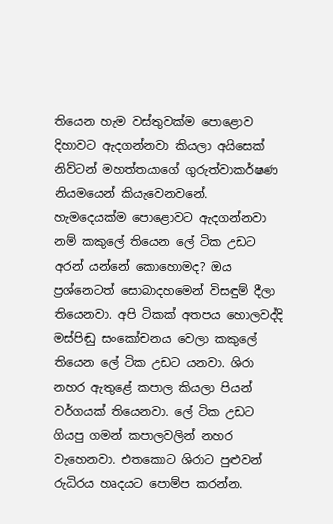තියෙන හැම වස්තුවක්ම පොළොව දිහාවට ඇදගන්නවා කියලා අයිසෙක් නිව්ටන් මහත්තයාගේ ගුරුත්වාකර්ෂණ නියමයෙන් කියැවෙනවනේ. හැමදෙයක්ම පොළොවට ඇදගන්නවා නම් කකුලේ තියෙන ලේ ටික උඩට අරන් යන්නේ කොහොමද? ඔය ප්‍රශ්නෙටත් සොබාදහමෙන් විසඳුම් දීලා තියෙනවා. අපි ටිකක් අතපය හොලවද්දි මස්පිඬු සංකෝචනය වෙලා කකුලේ තියෙන ලේ ටික උඩට යනවා. ශිරා නහර ඇතුළේ කපාල කියලා පියන් වර්ගයක් තියෙනවා. ලේ ටික උඩට ගියපු ගමන් කපාලවලින් නහර වැහෙනවා. එතකොට ශිරාට පුළුවන් රුධිරය හෘදයට පොම්ප කරන්න.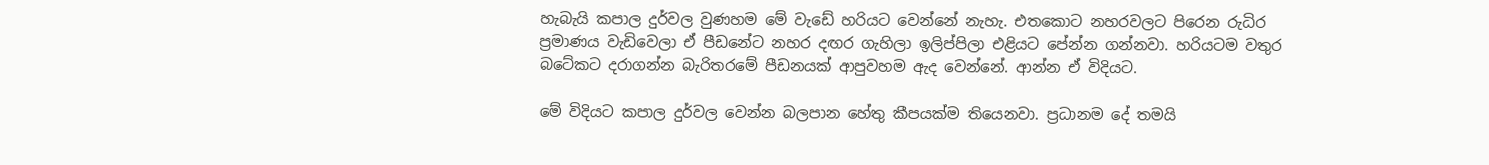හැබැයි කපාල දුර්වල වුණහම මේ වැඩේ හරියට වෙන්නේ නැහැ. එතකොට නහරවලට පිරෙන රුධිර ප්‍රමාණය වැඩිවෙලා ඒ පීඩනේට නහර දඟර ගැහිලා ඉලිප්පිලා එළියට පේන්න ගන්නවා. හරියටම වතුර බටේකට දරාගන්න බැරිතරමේ පීඩනයක් ආපුවහම ඇද වෙන්නේ. ආන්න ඒ විදියට.

මේ විදියට කපාල දුර්වල වෙන්න බලපාන හේතු කීපයක්ම තියෙනවා. ප්‍රධානම දේ තමයි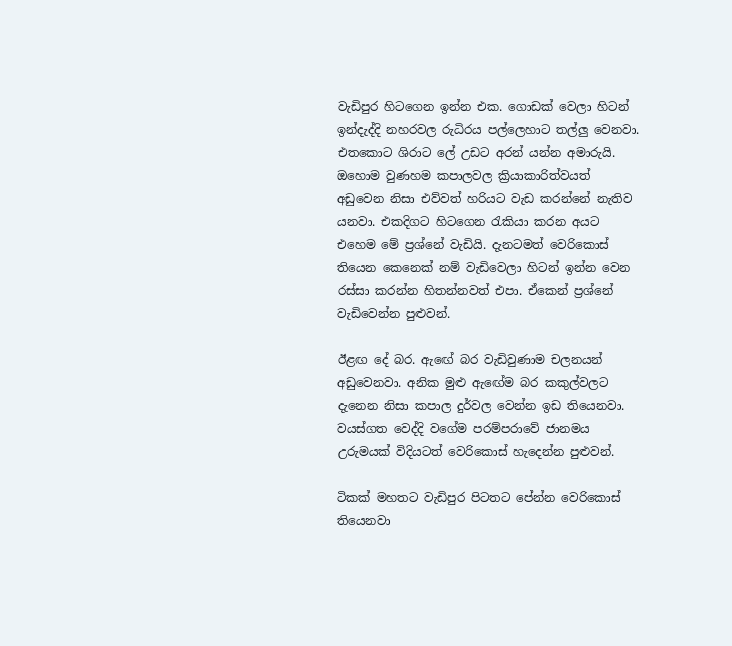වැඩිපුර හිටගෙන ඉන්න එක. ගොඩක් වෙලා හිටන් ඉන්දැද්දි නහරවල රුධිරය පල්ලෙහාට තල්ලු වෙනවා. එතකොට ශිරාට ලේ උඩට අරන් යන්න අමාරුයි. ඔහොම වුණහම කපාලවල ක්‍රියාකාරිත්වයත් අඩුවෙන නිසා එව්වත් හරියට වැඩ කරන්නේ නැතිව යනවා. එකදිගට හිටගෙන රැකියා කරන අයට එහෙම මේ ප්‍රශ්නේ වැඩියි. දැනටමත් වෙරිකොස් තියෙන කෙනෙක් නම් වැඩිවෙලා හිටන් ඉන්න වෙන රස්සා කරන්න හිතන්නවත් එපා. ඒකෙන් ප්‍රශ්නේ වැඩිවෙන්න පුළුවන්.

ඊළඟ දේ බර. ඇඟේ බර වැඩිවුණාම චලනයන් අඩුවෙනවා. අනික මුළු ඇඟේම බර කකුල්වලට දැනෙන නිසා කපාල දුර්වල වෙන්න ඉඩ තියෙනවා. වයස්ගත වෙද්දි වගේම පරම්පරාවේ ජානමය උරුමයක් විදියටත් වෙරිකොස් හැදෙන්න පුළුවන්.

ටිකක් මහතට වැඩිපුර පිටතට පේන්න වෙරිකොස් තියෙනවා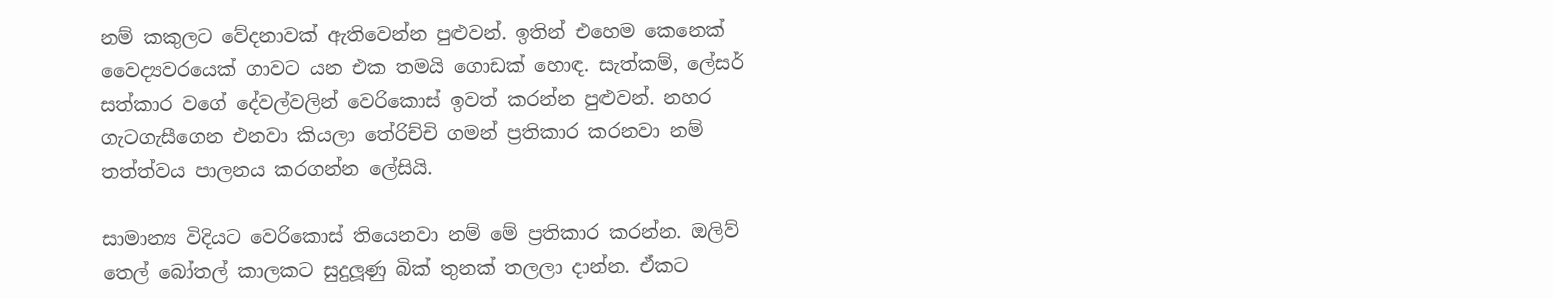නම් කකුලට වේදනාවක් ඇතිවෙන්න පුළුවන්. ඉතින් එහෙම කෙනෙක් වෛද්‍යවරයෙක් ගාවට යන එක තමයි ගොඩක් හොඳ. සැත්කම්, ලේසර් සත්කාර වගේ දේවල්වලින් වෙරිකොස් ඉවත් කරන්න පුළුවන්. නහර ගැටගැසීගෙන එනවා කියලා තේරිච්චි ගමන් ප්‍රතිකාර කරනවා නම් තත්ත්වය පාලනය කරගන්න ලේසියි.

සාමාන්‍ය විදියට වෙරිකොස් තියෙනවා නම් මේ ප්‍රතිකාර කරන්න. ඔලිව් තෙල් බෝතල් කාලකට සුදුලූණු බික් තුනක් තලලා දාන්න. ඒකට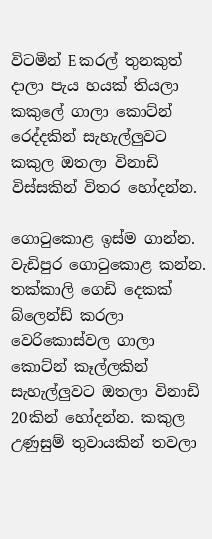විටමින් E කරල් තුනකුත් දාලා පැය හයක් තියලා කකුලේ ගාලා කොට්න් රෙද්දකින් සැහැල්ලුවට කකුල ඔතලා විනාඩි විස්සකින් විතර හෝදන්න.

ගොටුකොළ ඉස්ම ගාන්න. වැඩිපුර ගොටුකොළ කන්න. තක්කාලි ගෙඩි දෙකක් බ්ලෙන්ඩ් කරලා වෙරිකොස්වල ගාලා කොට්න් කෑල්ලකින් සැහැල්ලුවට ඔතලා විනාඩි 20කින් හෝදන්න. කකුල උණුසුම් තුවායකින් තවලා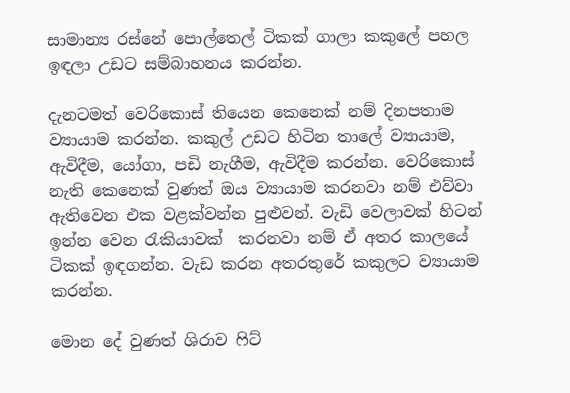සාමාන්‍ය රස්නේ පොල්තෙල් ටිකක් ගාලා කකුලේ පහල ඉඳලා උඩට සම්බාහනය කරන්න.

දැනටමත් වෙරිකොස් තියෙන කෙනෙක් නම් දිනපතාම ව්‍යායාම කරන්න. කකුල් උඩට හිටින තාලේ ව්‍යායාම, ඇවිදීම, යෝගා, පඩි නැගීම, ඇවිදීම කරන්න. වෙරිකොස් නැති කෙනෙක් වුණත් ඔය ව්‍යායාම කරනවා නම් එව්වා ඇතිවෙන එක වළක්වන්න පුළුවන්. වැඩි වෙලාවක් හිටන් ඉන්න වෙන රැකියාවක්  කරනවා නම් ඒ අතර කාලයේ ටිකක් ඉඳගන්න. වැඩ කරන අතරතුරේ කකුලට ව්‍යායාම කරන්න.

මොන දේ වුණත් ශිරාව ෆිට්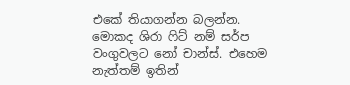එකේ තියාගන්න බලන්න. මොකද ශිරා ෆිට් නම් සර්ප වංගුවලට නෝ චාන්ස්. එහෙම නැත්තම් ඉතින්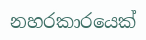නහරකාරයෙක්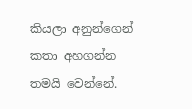කියලා අනුන්ගෙන් කතා අහගන්න තමයි වෙන්නේ.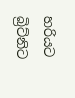හරියට බ්‍රිට්නිට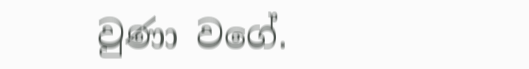වුණා වගේ.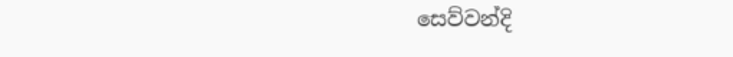සෙව්වන්දි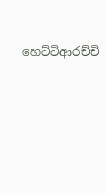හෙට්ටිආරච්චි